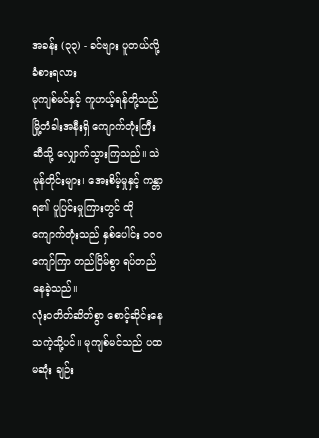အခန်း (၃၃) - ခင်ဗျား ပူတယ်လို့ ခံစားရလား
မုကျစ်မင်နှင့် ကူဟယ့်ရန်တို့သည် မြို့တံခါးအနီးရှိ ကျောက်တုံးကြီးဆီသို့ လျှောက်သွားကြသည်။ သဲမုန်တိုင်းများ၊ အေးစိမ့်မှုနှင့် ကန္တာရ၏ ပူပြင်းမှုကြားတွင် ထိုကျောက်တုံးသည် နှစ်ပေါင်း ၁၀၀ ကျော်ကြာ တည်ငြိမ်စွာ ရပ်တည်နေခဲ့သည်။
လုံးဝတိတ်ဆိတ်စွာ စောင့်ဆိုင်းနေသကဲ့သို့ပင်။ မုကျစ်မင်သည် ပထမဆုံး ချဉ်း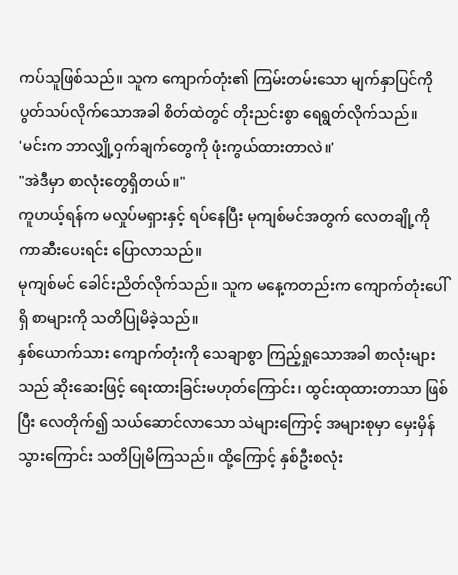ကပ်သူဖြစ်သည်။ သူက ကျောက်တုံး၏ ကြမ်းတမ်းသော မျက်နှာပြင်ကို ပွတ်သပ်လိုက်သောအခါ စိတ်ထဲတွင် တိုးညင်းစွာ ရေရွတ်လိုက်သည်။
'မင်းက ဘာလျှို့ဝှက်ချက်တွေကို ဖုံးကွယ်ထားတာလဲ။'
"အဲဒီမှာ စာလုံးတွေရှိတယ်။"
ကူဟယ့်ရန်က မလှုပ်မရှားနှင့် ရပ်နေပြီး မုကျစ်မင်အတွက် လေတချို့ကို ကာဆီးပေးရင်း ပြောလာသည်။
မုကျစ်မင် ခေါင်းညိတ်လိုက်သည်။ သူက မနေ့ကတည်းက ကျောက်တုံးပေါ်ရှိ စာများကို သတိပြုမိခဲ့သည်။
နှစ်ယောက်သား ကျောက်တုံးကို သေချာစွာ ကြည့်ရှုသောအခါ စာလုံးများသည် ဆိုးဆေးဖြင့် ရေးထားခြင်းမဟုတ်ကြောင်း၊ ထွင်းထုထားတာသာ ဖြစ်ပြီး လေတိုက်၍ သယ်ဆောင်လာသော သဲများကြောင့် အများစုမှာ မှေးမှိန်သွားကြောင်း သတိပြုမိကြသည်။ ထို့ကြောင့် နှစ်ဦးစလုံး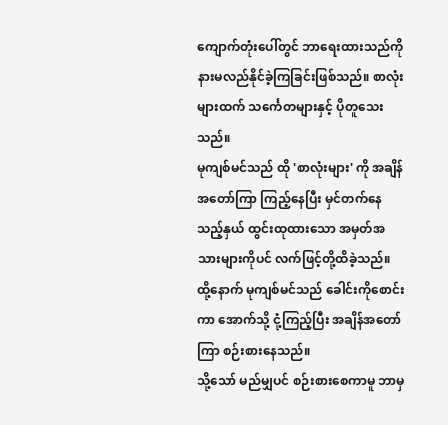ကျောက်တုံးပေါ်တွင် ဘာရေးထားသည်ကို နားမလည်နိုင်ခဲ့ကြခြင်းဖြစ်သည်။ စာလုံးများထက် သင်္ကေတများနှင့် ပိုတူသေးသည်။
မုကျစ်မင်သည် ထို 'စာလုံးများ' ကို အချိန်အတော်ကြာ ကြည့်နေပြီး မှင်တက်နေသည့်နှယ် ထွင်းထုထားသော အမှတ်အသားများကိုပင် လက်ဖြင့်တို့ထိခဲ့သည်။ ထို့နောက် မုကျစ်မင်သည် ခေါင်းကိုစောင်းကာ အောက်သို့ ငုံ့ကြည့်ပြီး အချိန်အတော်ကြာ စဉ်းစားနေသည်။
သို့သော် မည်မျှပင် စဉ်းစားစေကာမူ ဘာမှ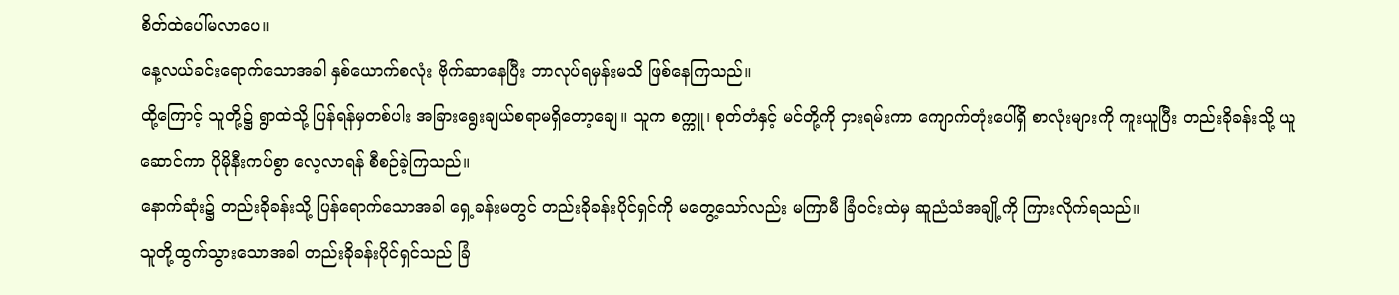စိတ်ထဲပေါ်မလာပေ။
နေ့လယ်ခင်းရောက်သောအခါ နှစ်ယောက်စလုံး ဗိုက်ဆာနေပြီး ဘာလုပ်ရမှန်းမသိ ဖြစ်နေကြသည်။
ထို့ကြောင့် သူတို့၌ ရွာထဲသို့ ပြန်ရန်မှတစ်ပါး အခြားရွေးချယ်စရာမရှိတော့ချေ။ သူက စက္ကူ၊ စုတ်တံနှင့် မင်တို့ကို ငှားရမ်းကာ ကျောက်တုံးပေါ်ရှိ စာလုံးများကို ကူးယူပြီး တည်းခိုခန်းသို့ ယူဆောင်ကာ ပိုမိုနီးကပ်စွာ လေ့လာရန် စီစဉ်ခဲ့ကြသည်။
နောက်ဆုံး၌ တည်းခိုခန်းသို့ ပြန်ရောက်သောအခါ ရှေ့ခန်းမတွင် တည်းခိုခန်းပိုင်ရှင်ကို မတွေ့သော်လည်း မကြာမီ ခြံဝင်းထဲမှ ဆူညံသံအချို့ကို ကြားလိုက်ရသည်။
သူတို့ထွက်သွားသောအခါ တည်းခိုခန်းပိုင်ရှင်သည် ခြံ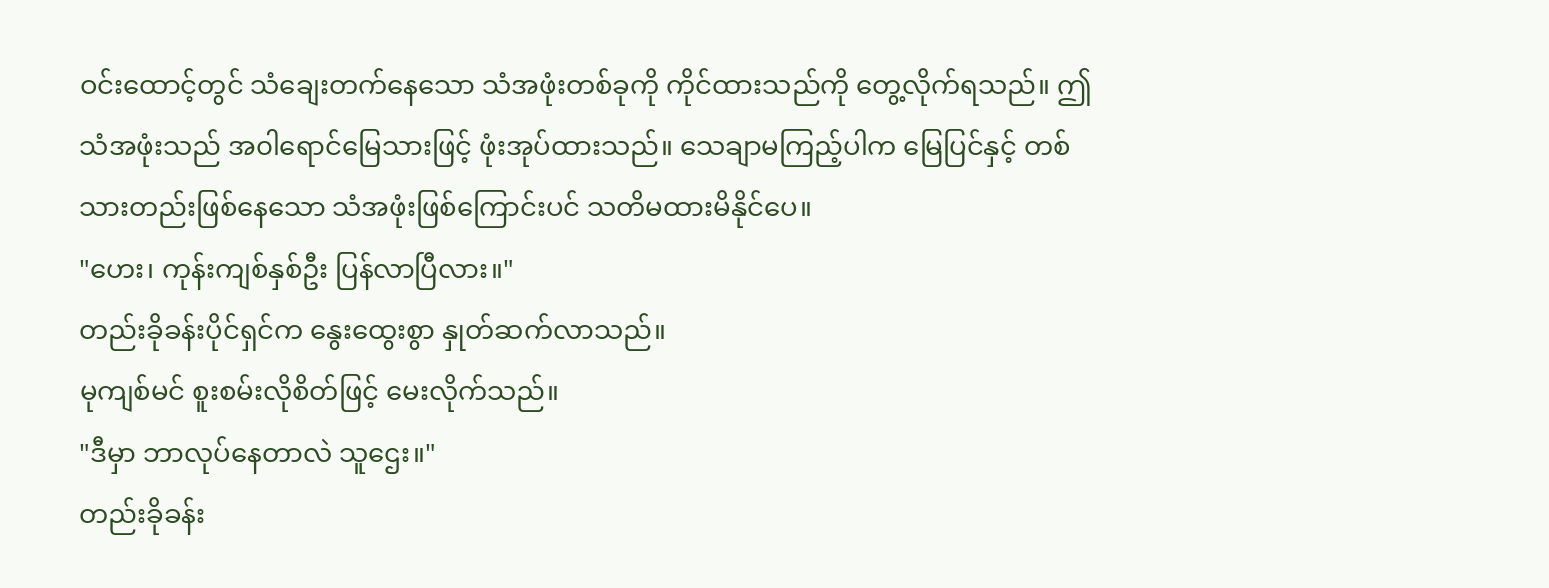ဝင်းထောင့်တွင် သံချေးတက်နေသော သံအဖုံးတစ်ခုကို ကိုင်ထားသည်ကို တွေ့လိုက်ရသည်။ ဤသံအဖုံးသည် အ၀ါရောင်မြေသားဖြင့် ဖုံးအုပ်ထားသည်။ သေချာမကြည့်ပါက မြေပြင်နှင့် တစ်သားတည်းဖြစ်နေသော သံအဖုံးဖြစ်ကြောင်းပင် သတိမထားမိနိုင်ပေ။
"ဟေး၊ ကုန်းကျစ်နှစ်ဦး ပြန်လာပြီလား။"
တည်းခိုခန်းပိုင်ရှင်က နွေးထွေးစွာ နှုတ်ဆက်လာသည်။
မုကျစ်မင် စူးစမ်းလိုစိတ်ဖြင့် မေးလိုက်သည်။
"ဒီမှာ ဘာလုပ်နေတာလဲ သူဌေး။"
တည်းခိုခန်း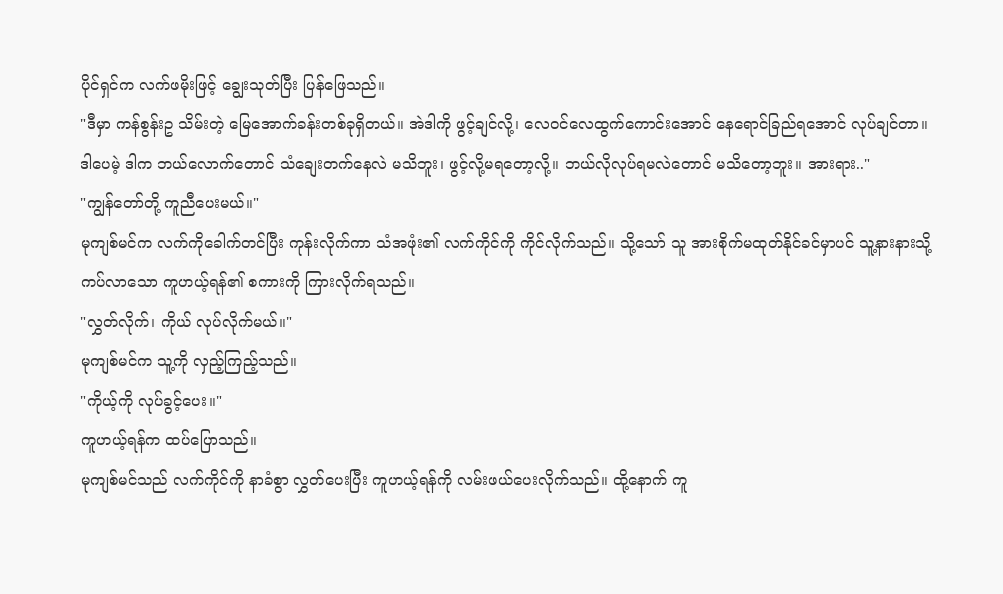ပိုင်ရှင်က လက်ဖမိုးဖြင့် ချွေးသုတ်ပြီး ပြန်ဖြေသည်။
"ဒီမှာ ကန်စွန်းဥ သိမ်းတဲ့ မြေအောက်ခန်းတစ်ခုရှိတယ်။ အဲဒါကို ဖွင့်ချင်လို့၊ လေဝင်လေထွက်ကောင်းအောင် နေရောင်ခြည်ရအောင် လုပ်ချင်တာ။ ဒါပေမဲ့ ဒါက ဘယ်လောက်တောင် သံချေးတက်နေလဲ မသိဘူး၊ ဖွင့်လို့မရတော့လို့။ ဘယ်လိုလုပ်ရမလဲတောင် မသိတော့ဘူး။ အားရား.."
"ကျွန်တော်တို့ ကူညီပေးမယ်။"
မုကျစ်မင်က လက်ကိုခေါက်တင်ပြီး ကုန်းလိုက်ကာ သံအဖုံး၏ လက်ကိုင်ကို ကိုင်လိုက်သည်။ သို့သော် သူ အားစိုက်မထုတ်နိုင်ခင်မှာပင် သူ့နားနားသို့ ကပ်လာသော ကူဟယ့်ရန်၏ စကားကို ကြားလိုက်ရသည်။
"လွှတ်လိုက်၊ ကိုယ် လုပ်လိုက်မယ်။"
မုကျစ်မင်က သူ့ကို လှည့်ကြည့်သည်။
"ကိုယ့်ကို လုပ်ခွင့်ပေး။"
ကူဟယ့်ရန်က ထပ်ပြောသည်။
မုကျစ်မင်သည် လက်ကိုင်ကို နာခံစွာ လွှတ်ပေးပြီး ကူဟယ့်ရန်ကို လမ်းဖယ်ပေးလိုက်သည်။ ထို့နောက် ကူ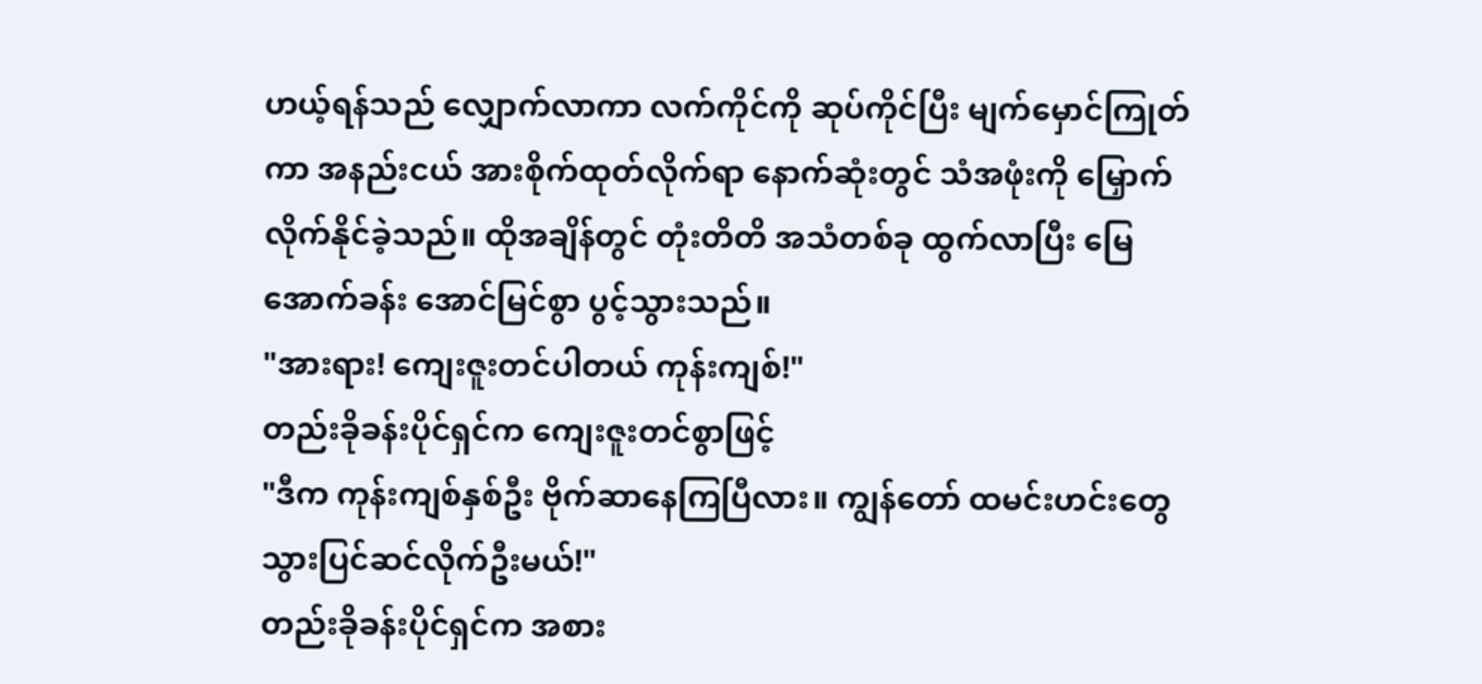ဟယ့်ရန်သည် လျှောက်လာကာ လက်ကိုင်ကို ဆုပ်ကိုင်ပြီး မျက်မှောင်ကြုတ်ကာ အနည်းငယ် အားစိုက်ထုတ်လိုက်ရာ နောက်ဆုံးတွင် သံအဖုံးကို မြှောက်လိုက်နိုင်ခဲ့သည်။ ထိုအချိန်တွင် တုံးတိတိ အသံတစ်ခု ထွက်လာပြီး မြေအောက်ခန်း အောင်မြင်စွာ ပွင့်သွားသည်။
"အားရား! ကျေးဇူးတင်ပါတယ် ကုန်းကျစ်!"
တည်းခိုခန်းပိုင်ရှင်က ကျေးဇူးတင်စွာဖြင့်
"ဒီက ကုန်းကျစ်နှစ်ဦး ဗိုက်ဆာနေကြပြီလား။ ကျွန်တော် ထမင်းဟင်းတွေ သွားပြင်ဆင်လိုက်ဦးမယ်!"
တည်းခိုခန်းပိုင်ရှင်က အစား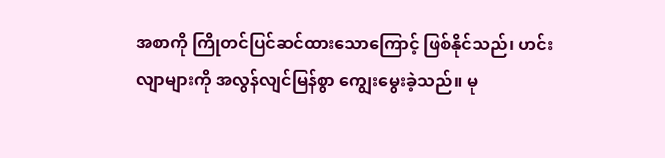အစာကို ကြိုတင်ပြင်ဆင်ထားသောကြောင့် ဖြစ်နိုင်သည်၊ ဟင်းလျာများကို အလွန်လျင်မြန်စွာ ကျွေးမွေးခဲ့သည်။ မု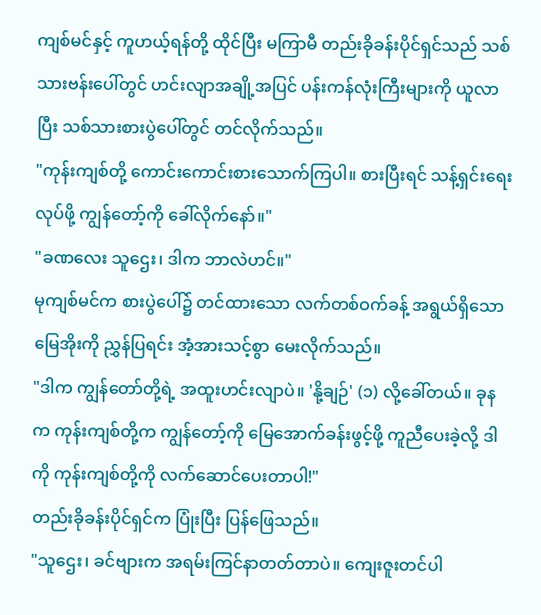ကျစ်မင်နှင့် ကူဟယ့်ရန်တို့ ထိုင်ပြီး မကြာမီ တည်းခိုခန်းပိုင်ရှင်သည် သစ်သားဗန်းပေါ်တွင် ဟင်းလျာအချို့အပြင် ပန်းကန်လုံးကြီးများကို ယူလာပြီး သစ်သားစားပွဲပေါ်တွင် တင်လိုက်သည်။
"ကုန်းကျစ်တို့ ကောင်းကောင်းစားသောက်ကြပါ။ စားပြီးရင် သန့်ရှင်းရေးလုပ်ဖို့ ကျွန်တော့်ကို ခေါ်လိုက်နော်။"
"ခဏလေး သူဌေး၊ ဒါက ဘာလဲဟင်။"
မုကျစ်မင်က စားပွဲပေါ်၌ တင်ထားသော လက်တစ်ဝက်ခန့် အရွယ်ရှိသော မြေအိုးကို ညွှန်ပြရင်း အံ့အားသင့်စွာ မေးလိုက်သည်။
"ဒါက ကျွန်တော်တို့ရဲ့ အထူးဟင်းလျာပဲ။ 'နို့ချဉ်' (၁) လို့ခေါ်တယ်။ ခုနက ကုန်းကျစ်တို့က ကျွန်တော့်ကို မြေအောက်ခန်းဖွင့်ဖို့ ကူညီပေးခဲ့လို့ ဒါကို ကုန်းကျစ်တို့ကို လက်ဆောင်ပေးတာပါ!"
တည်းခိုခန်းပိုင်ရှင်က ပြုံးပြီး ပြန်ဖြေသည်။
"သူဌေး၊ ခင်ဗျားက အရမ်းကြင်နာတတ်တာပဲ။ ကျေးဇူးတင်ပါ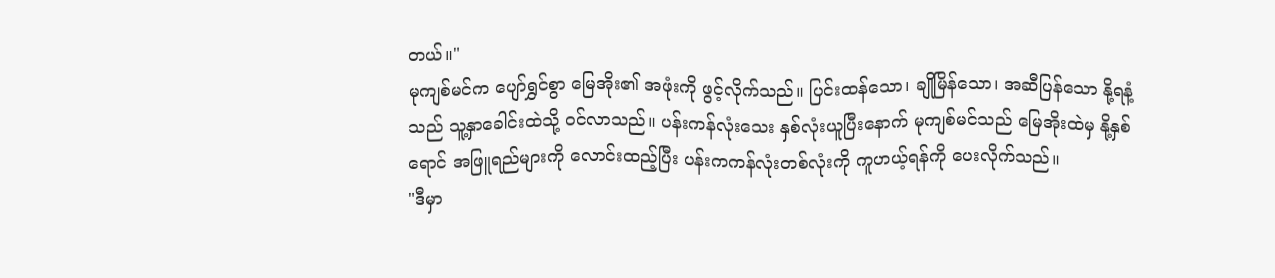တယ်။"
မုကျစ်မင်က ပျော်ရွှင်စွာ မြေအိုး၏ အဖုံးကို ဖွင့်လိုက်သည်။ ပြင်းထန်သော၊ ချိုမြိန်သော၊ အဆီပြန်သော နို့ရနံ့သည် သူ့နှာခေါင်းထဲသို့ ၀င်လာသည်။ ပန်းကန်လုံးသေး နှစ်လုံးယူပြီးနောက် မုကျစ်မင်သည် မြေအိုးထဲမှ နို့နှစ်ရောင် အဖြူရည်များကို လောင်းထည့်ပြီး ပန်းကကန်လုံးတစ်လုံးကို ကူဟယ့်ရန်ကို ပေးလိုက်သည်။
"ဒီမှာ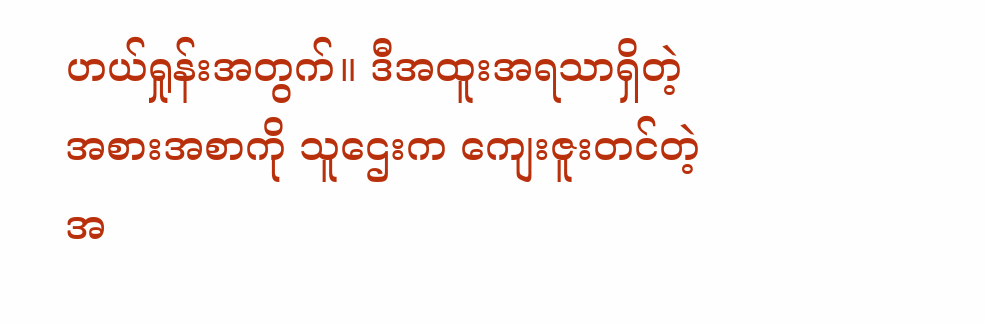ဟယ်ရှုန်းအတွက်။ ဒီအထူးအရသာရှိတဲ့ အစားအစာကို သူဌေးက ကျေးဇူးတင်တဲ့အ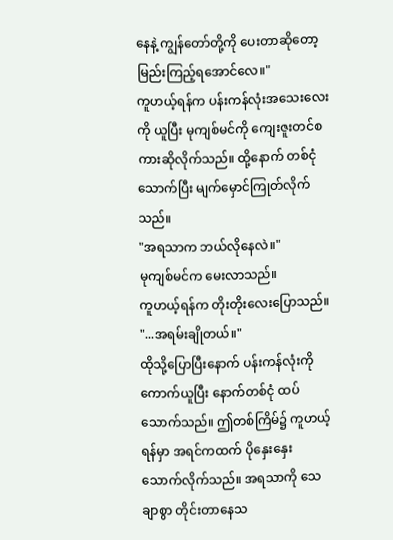နေနဲ့ ကျွန်တော်တို့ကို ပေးတာဆိုတော့ မြည်းကြည့်ရအောင်လေ။"
ကူဟယ့်ရန်က ပန်းကန်လုံးအသေးလေးကို ယူပြီး မုကျစ်မင်ကို ကျေးဇူးတင်စကားဆိုလိုက်သည်။ ထို့နောက် တစ်ငုံသောက်ပြီး မျက်မှောင်ကြုတ်လိုက်သည်။
"အရသာက ဘယ်လိုနေလဲ။"
မုကျစ်မင်က မေးလာသည်။
ကူဟယ့်ရန်က တိုးတိုးလေးပြောသည်။
"...အရမ်းချိုတယ်။"
ထိုသို့ပြောပြီးနောက် ပန်းကန်လုံးကို ကောက်ယူပြီး နောက်တစ်ငုံ ထပ်သောက်သည်။ ဤတစ်ကြိမ်၌ ကူဟယ့်ရန်မှာ အရင်ကထက် ပိုနှေးနှေး သောက်လိုက်သည်။ အရသာကို သေချာစွာ တိုင်းတာနေသ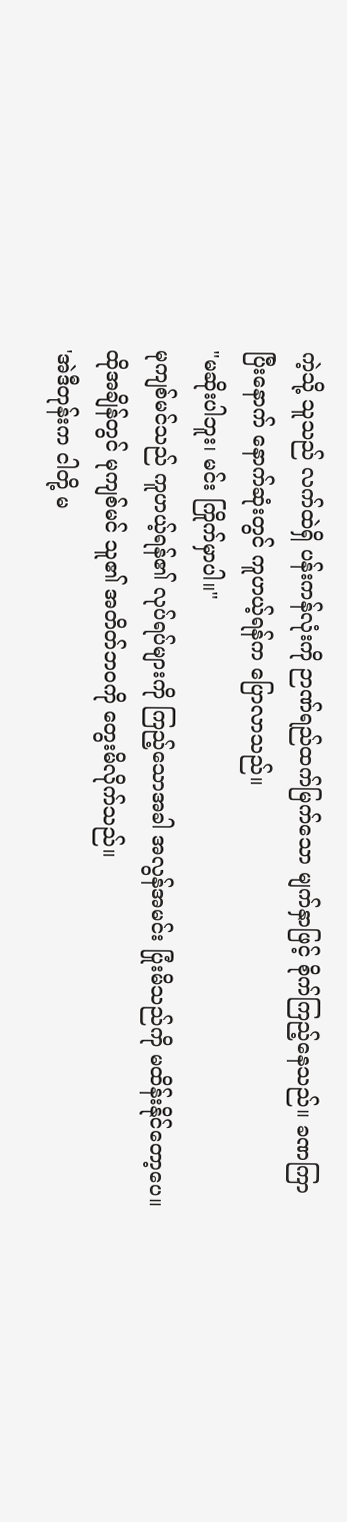ကဲ့သို့ သူသည် လက်ထဲရှိ ပန်းကန်လုံးကို ဉာဏ်ရည်ထက်မြက်သော မျက်နှာဖြင့် စိုက်ကြည့်နေသည်။ ခဏကြာပြီးနောက် နောက်ဆုံးတွင် ကူဟယ့်ရန်က ပြောလာသည်။
"မဆိုးပါဘူး၊ မင်း ကြိုက်မှာပါ။"
မုကျစ်မင်သည် ကူဟယ့်ရန်၏ လုပ်ရပ်များကို ကြည့်သောအခါ အလွန်အမင်း ပြုံးမိသည်ကို မထိန်းနိုင်တော့ပေ။ ထိုအချိန်တွင် မုကျစ်မင် သူ၏ အတိတ်ဘဝကို တွေးမိလိုက်သည်။
'အဲဒီတုန်းက ငါတို့ မ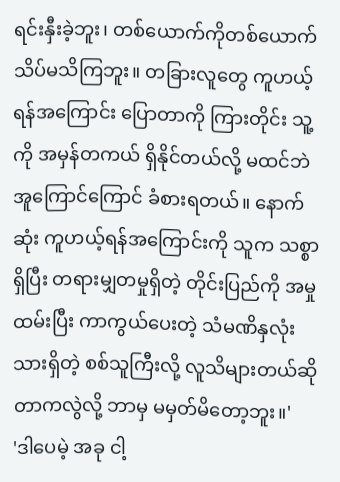ရင်းနှီးခဲ့ဘူး၊ တစ်ယောက်ကိုတစ်ယောက် သိပ်မသိကြဘူး။ တခြားလူတွေ ကူဟယ့်ရန်အကြောင်း ပြောတာကို ကြားတိုင်း သူ့ကို အမှန်တကယ် ရှိနိုင်တယ်လို့ မထင်ဘဲ အူကြောင်ကြောင် ခံစားရတယ်။ နောက်ဆုံး ကူဟယ့်ရန်အကြောင်းကို သူက သစ္စာရှိပြီး တရားမျှတမှုရှိတဲ့ တိုင်းပြည်ကို အမှုထမ်းပြီး ကာကွယ်ပေးတဲ့ သံမဏိနှလုံးသားရှိတဲ့ စစ်သူကြီးလို့ လူသိများတယ်ဆိုတာကလွဲလို့ ဘာမှ မမှတ်မိတော့ဘူး။'
'ဒါပေမဲ့ အခု ငါ့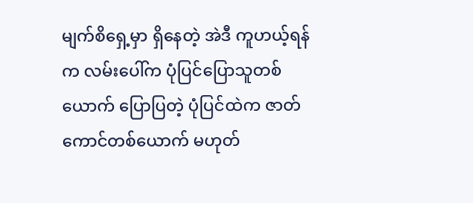မျက်စိရှေ့မှာ ရှိနေတဲ့ အဲဒီ ကူဟယ့်ရန်က လမ်းပေါ်က ပုံပြင်ပြောသူတစ်ယောက် ပြောပြတဲ့ ပုံပြင်ထဲက ဇာတ်ကောင်တစ်ယောက် မဟုတ်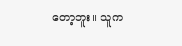တော့ဘူး။ သူက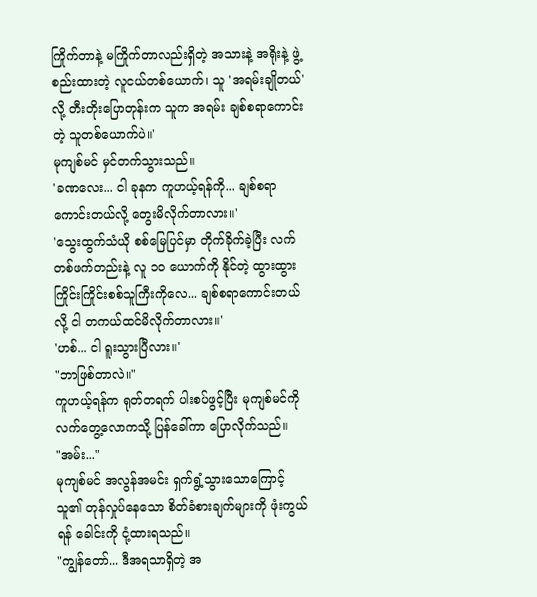ကြိုက်တာနဲ့ မကြိုက်တာလည်းရှိတဲ့ အသားနဲ့ အရိုးနဲ့ ဖွဲ့စည်းထားတဲ့ လူငယ်တစ်ယောက်၊ သူ 'အရမ်းချိုတယ်' လို့ တီးတိုးပြောတုန်းက သူက အရမ်း ချစ်စရာကောင်းတဲ့ သူတစ်ယောက်ပဲ။'
မုကျစ်မင် မှင်တက်သွားသည်။
'ခဏလေး... ငါ ခုနက ကူဟယ့်ရန်ကို... ချစ်စရာကောင်းတယ်လို့ တွေးမိလိုက်တာလား။'
'သွေးထွက်သံယို စစ်မြေပြင်မှာ တိုက်ခိုက်ခဲ့ပြီး လက်တစ်ဖက်တည်းနဲ့ လူ ၁၀ ယောက်ကို နိုင်တဲ့ ထွားထွားကြိုင်းကြိုင်းစစ်သူကြီးကိုလေ... ချစ်စရာကောင်းတယ်လို့ ငါ တကယ်ထင်မိလိုက်တာလား။'
'ဟစ်... ငါ ရူးသွားပြီလား။'
"ဘာဖြစ်တာလဲ။"
ကူဟယ့်ရန်က ရုတ်တရက် ပါးစပ်ဖွင့်ပြီး မုကျစ်မင်ကို လက်တွေ့လောကသို့ ပြန်ခေါ်ကာ ပြောလိုက်သည်။
"အမ်း..."
မုကျစ်မင် အလွန်အမင်း ရှက်ရွံ့သွားသောကြောင့် သူ၏ တုန်လှုပ်နေသော စိတ်ခံစားချက်များကို ဖုံးကွယ်ရန် ခေါင်းကို ငုံ့ထားရသည်။
"ကျွန်တော်... ဒီအရသာရှိတဲ့ အ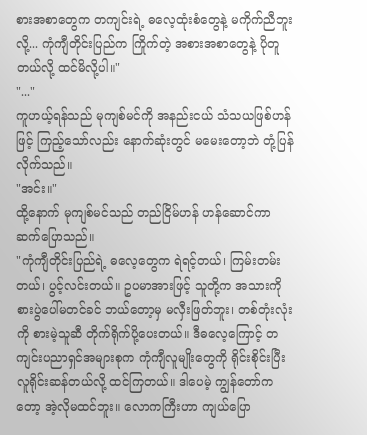စားအစာတွေက တကျင်းရဲ့ ဓလေ့ထုံးစံတွေနဲ့ မကိုက်ညီဘူးလို့... ကုံကျီတိုင်းပြည်က ကြိုက်တဲ့ အစားအစာတွေနဲ့ ပိုတူတယ်လို့ ထင်မိလို့ပါ။"
"..."
ကူဟယ့်ရန်သည် မုကျစ်မင်ကို အနည်းငယ် သံသယဖြစ်ဟန်ဖြင့် ကြည့်သော်လည်း နောက်ဆုံးတွင် မမေးတော့ဘဲ တုံ့ပြန်လိုက်သည်။
"အင်း။"
ထို့နောက် မုကျစ်မင်သည် တည်ငြိမ်ဟန် ဟန်ဆောင်ကာ ဆက်ပြောသည်။
"ကုံကျီတိုင်းပြည်ရဲ့ ဓလေ့တွေက ရဲရင့်တယ်၊ ကြမ်းတမ်းတယ်၊ ပွင့်လင်းတယ်။ ဥပမာအားဖြင့် သူတို့က အသားကို စားပွဲပေါ်မတင်ခင် ဘယ်တော့မှ မလှီးဖြတ်ဘူး၊ တစ်တုံးလုံးကို စားမဲ့သူဆီ တိုက်ရိုက်ပို့ပေးတယ်။ ဒီဓလေ့ကြောင့် တကျင်းပညာရှင်အများစုက ကုံကျီလူမျိုးတွေကို ရိုင်းစိုင်းပြီး လူရိုင်းဆန်တယ်လို့ ထင်ကြတယ်။ ဒါပေမဲ့ ကျွန်တော်ကတော့ အဲ့လိုမထင်ဘူး။ လောကကြီးဟာ ကျယ်ပြော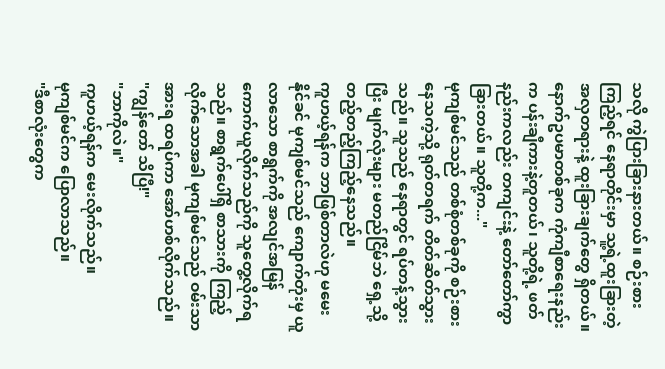သလို ကွဲပြားခြားနားတယ်။ စဉ်းစားကြည့်ရင် နေရာတိုင်းမှာ သူ့ရဲ့ထူးခြားတဲ့ အလှတရားနဲ့ ထူးခြားချက်တွေ ရှိတယ်။ နောက်ဥပမာတစ်ခုက ကုံကျီစာရေးနည်းက ပန်းချီကားနဲ့တူတယ်၊ သူတို့ရဲ့ ဖတ်နည်းကလည်း တကျင်းနဲ့ တော်တော်ကွာခြားတယ်။ သူတို့က..."
မုကျစ်မင်သည် တစ်စုံတစ်ခုကို စဉ်းစားနေသကဲ့သို့ ရုတ်တရက် တိတ်ဆိတ်သွားသည်။ သူသည် နေရာတွင် ရပ်တန့်သွားပြီး မျက်လုံးများ မတည်ငြိမ်ဘဲ ရှေ့သို့ တည့်တည့်ကြည့်နေသည်။
ကူဟယ့်ရန်က ဘာဖြစ်တာလဲဟု မမေးနိုင်ခင် မုကျစ်မင်သည် ကျောက်တုံးမှ ယူလာသော စာရွက်ကို အလျင်အမြန် ကောက်ယူလိုက်သည်ကို သူတွေ့လိုက်ရသည်။ စာရွက်ပေါ်ရှိ စာသားကို ကြည့်လိုက်သောအခါ မုကျစ်မင်သည် ဝမ်းသာအားရ ထရပ်ကာ အော်ဟစ်လိုက်သည်။
"ကျွန်တော် သိပြီ!"
"ဘာကိုလဲ။"
ကူဟယ့်ရန်က မေးလိုက်သည်။
မုကျစ်မင်က ပြောလာသည်။
"ဒီစာလုံးတွေက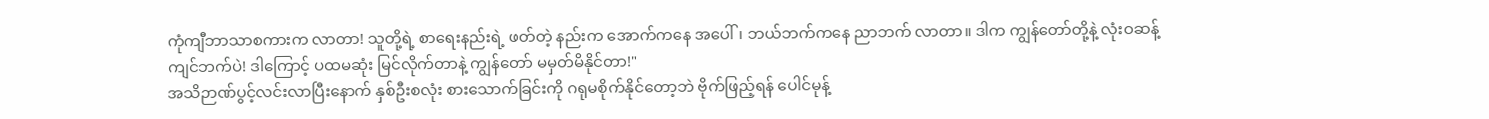ကုံကျီဘာသာစကားက လာတာ! သူတို့ရဲ့ စာရေးနည်းရဲ့ ဖတ်တဲ့ နည်းက အောက်ကနေ အပေါ်၊ ဘယ်ဘက်ကနေ ညာဘက် လာတာ။ ဒါက ကျွန်တော်တို့နဲ့ လုံးဝဆန့်ကျင်ဘက်ပဲ! ဒါကြောင့် ပထမဆုံး မြင်လိုက်တာနဲ့ ကျွန်တော် မမှတ်မိနိုင်တာ!"
အသိဉာဏ်ပွင့်လင်းလာပြီးနောက် နှစ်ဦးစလုံး စားသောက်ခြင်းကို ဂရုမစိုက်နိုင်တော့ဘဲ ဗိုက်ဖြည့်ရန် ပေါင်မုန့်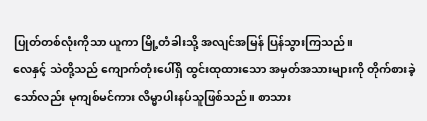ပြုတ်တစ်လုံးကိုသာ ယူကာ မြို့တံခါးသို့ အလျင်အမြန် ပြန်သွားကြသည်။
လေနှင့် သဲတို့သည် ကျောက်တုံးပေါ်ရှိ ထွင်းထုထားသော အမှတ်အသားများကို တိုက်စားခဲ့သော်လည်း မုကျစ်မင်ကား လိမ္မာပါးနပ်သူဖြစ်သည်။ စာသား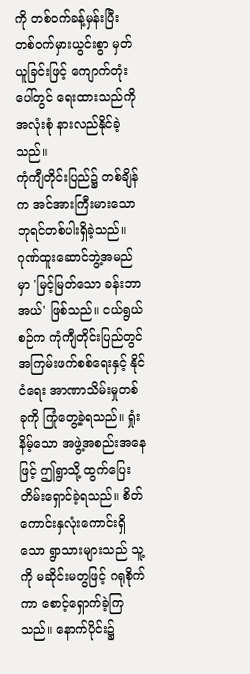ကို တစ်ဝက်ခန့်မှန်းပြီး တစ်ဝက်မှားယွင်းစွာ မှတ်ယူခြင်းဖြင့် ကျောက်တုံးပေါ်တွင် ရေးထားသည်ကို အလုံးစုံ နားလည်နိုင်ခဲ့သည်။
ကုံကျီတိုင်းပြည်၌ တစ်ချိန်က အင်အားကြီးမားသော ဘုရင်တစ်ပါးရှိခဲ့သည်။ ဂုဏ်ထူးဆောင်ဘွဲ့အမည်မှာ 'မြင့်မြတ်သော ခန်းဘာအယ်' ဖြစ်သည်။ ငယ်ရွယ်စဉ်က ကုံကျီတိုင်းပြည်တွင် အကြမ်းဖက်စစ်ရေးနှင့် နိုင်ငံရေး အာဏာသိမ်းမှုတစ်ခုကို ကြုံတွေ့ခဲ့ရသည်။ ရှုံးနိမ့်သော အဖွဲ့အစည်းအနေဖြင့် ဤရွာသို့ ထွက်ပြေးတိမ်းရှောင်ခဲ့ရသည်။ စိတ်ကောင်းနှလုံးကောင်းရှိသော ရွာသားများသည် သူ့ကို မဆိုင်းမတွဖြင့် ဂရုစိုက်ကာ စောင့်ရှောက်ခဲ့ကြသည်။ နောက်ပိုင်း၌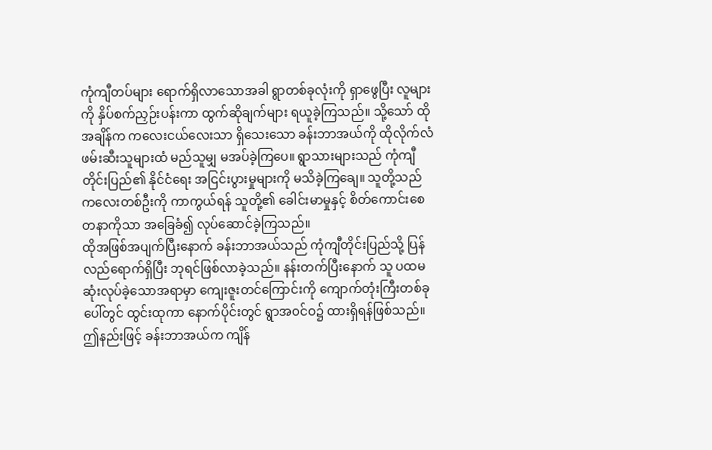ကုံကျီတပ်များ ရောက်ရှိလာသောအခါ ရွာတစ်ခုလုံးကို ရှာဖွေပြီး လူများကို နှိပ်စက်ညှဉ်းပန်းကာ ထွက်ဆိုချက်များ ရယူခဲ့ကြသည်။ သို့သော် ထိုအချိန်က ကလေးငယ်လေးသာ ရှိသေးသော ခန်းဘာအယ်ကို ထိုလိုက်လံဖမ်းဆီးသူများထံ မည်သူမျှ မအပ်ခဲ့ကြပေ။ ရွာသားများသည် ကုံကျီတိုင်းပြည်၏ နိုင်ငံရေး အငြင်းပွားမှုများကို မသိခဲ့ကြချေ။ သူတို့သည် ကလေးတစ်ဦးကို ကာကွယ်ရန် သူတို့၏ ခေါင်းမာမှုနှင့် စိတ်ကောင်းစေတနာကိုသာ အခြေခံ၍ လုပ်ဆောင်ခဲ့ကြသည်။
ထိုအဖြစ်အပျက်ပြီးနောက် ခန်းဘာအယ်သည် ကုံကျီတိုင်းပြည်သို့ ပြန်လည်ရောက်ရှိပြီး ဘုရင်ဖြစ်လာခဲ့သည်။ နန်းတက်ပြီးနောက် သူ ပထမဆုံးလုပ်ခဲ့သောအရာမှာ ကျေးဇူးတင်ကြောင်းကို ကျောက်တုံးကြီးတစ်ခုပေါ်တွင် ထွင်းထုကာ နောက်ပိုင်းတွင် ရွာအ၀င်ဝ၌ ထားရှိရန်ဖြစ်သည်။ ဤနည်းဖြင့် ခန်းဘာအယ်က ကျိန်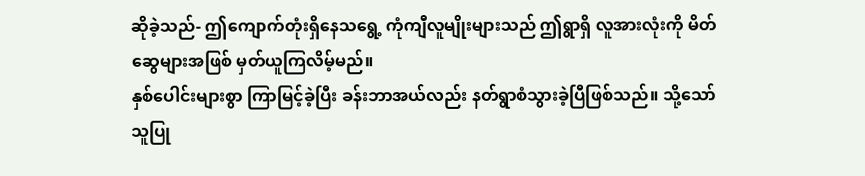ဆိုခဲ့သည်- ဤကျောက်တုံးရှိနေသရွေ့ ကုံကျီလူမျိုးများသည် ဤရွာရှိ လူအားလုံးကို မိတ်ဆွေများအဖြစ် မှတ်ယူကြလိမ့်မည်။
နှစ်ပေါင်းများစွာ ကြာမြင့်ခဲ့ပြီး ခန်းဘာအယ်လည်း နတ်ရွာစံသွားခဲ့ပြီဖြစ်သည်။ သို့သော် သူပြု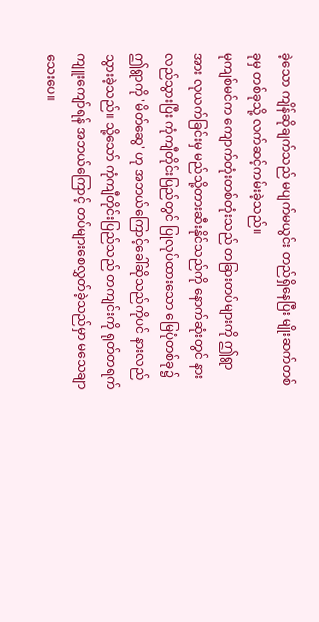ခဲ့သော ကျိန်ဆိုချက်သည် မပျက်မယွင်း တည်ရှိနေပြီး မျိုးဆက်တစ်ခုမှ တစ်ခုသို့ လက်ဆင့်ကမ်းခဲ့သည်။
မုကျစ်မင်က ကျောက်တုံးတစ်တုံးသည် တခြားတပ်များကို ဤရွာအား လုယက်ခြင်းမှ မည်သို့တားဆီးနိုင်သည်ကို နောက်ဆုံးတွင် နားလည်သွားပြီး ကုံကျီတိုင်းပြည်တွင် ပြုလုပ်ထားသော မြေပုံတစ်ခု၌ ဤရွာကို 'မိတ်ဆွေ' ဟု အဘယ်ကြောင့်ခေါ်ဆိုသည်ကိုပင် နားလည်သွားခဲ့သည်။ သို့သော် ကုံကျီတိုင်းပြည်သည် တကျင်းကို ရုတ်တရက် ကျူးကျော်ရန် အဘယ်ကြောင့် တပ်များစေလွှတ်ခဲ့သည်မှာ မသေချာသေးပေ။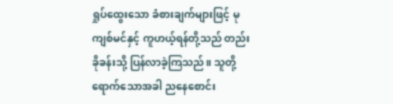ရှုပ်ထွေးသော ခံစားချက်များဖြင့် မုကျစ်မင်နှင့် ကူဟယ့်ရန်တို့သည် တည်းခိုခန်းသို့ ပြန်လာခဲ့ကြသည်။ သူတို့ရောက်သောအခါ ညနေစောင်း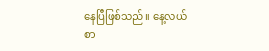နေပြီဖြစ်သည်။ နေ့လယ်စာ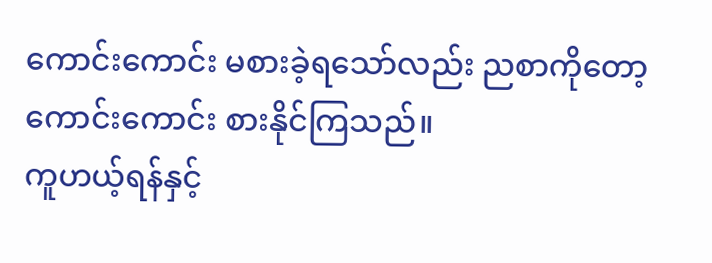ကောင်းကောင်း မစားခဲ့ရသော်လည်း ညစာကိုတော့ ကောင်းကောင်း စားနိုင်ကြသည်။
ကူဟယ့်ရန်နှင့်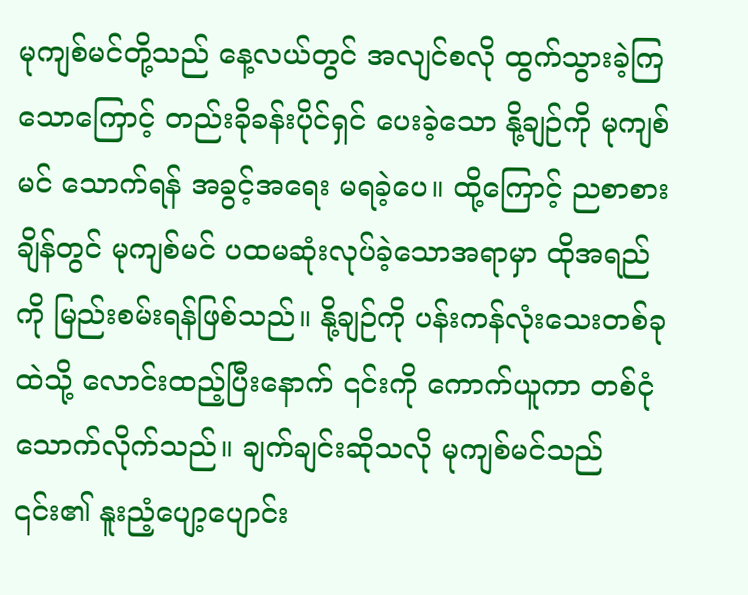မုကျစ်မင်တို့သည် နေ့လယ်တွင် အလျင်စလို ထွက်သွားခဲ့ကြသောကြောင့် တည်းခိုခန်းပိုင်ရှင် ပေးခဲ့သော နို့ချဉ်ကို မုကျစ်မင် သောက်ရန် အခွင့်အရေး မရခဲ့ပေ။ ထို့ကြောင့် ညစာစားချိန်တွင် မုကျစ်မင် ပထမဆုံးလုပ်ခဲ့သောအရာမှာ ထိုအရည်ကို မြည်းစမ်းရန်ဖြစ်သည်။ နို့ချဉ်ကို ပန်းကန်လုံးသေးတစ်ခုထဲသို့ လောင်းထည့်ပြီးနောက် ၎င်းကို ကောက်ယူကာ တစ်ငုံသောက်လိုက်သည်။ ချက်ချင်းဆိုသလို မုကျစ်မင်သည် ၎င်း၏ နူးညံ့ပျော့ပျောင်း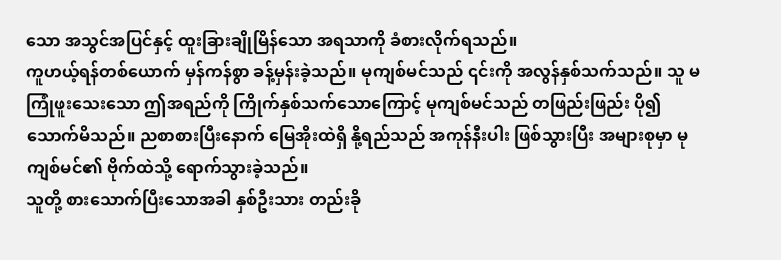သော အသွင်အပြင်နှင့် ထူးခြားချိုမြိန်သော အရသာကို ခံစားလိုက်ရသည်။
ကူဟယ့်ရန်တစ်ယောက် မှန်ကန်စွာ ခန့်မှန်းခဲ့သည်။ မုကျစ်မင်သည် ၎င်းကို အလွန်နှစ်သက်သည်။ သူ မကြုံဖူးသေးသော ဤအရည်ကို ကြိုက်နှစ်သက်သောကြောင့် မုကျစ်မင်သည် တဖြည်းဖြည်း ပို၍သောက်မိသည်။ ညစာစားပြီးနောက် မြေအိုးထဲရှိ နို့ရည်သည် အကုန်နီးပါး ဖြစ်သွားပြီး အများစုမှာ မုကျစ်မင်၏ ဗိုက်ထဲသို့ ရောက်သွားခဲ့သည်။
သူတို့ စားသောက်ပြီးသောအခါ နှစ်ဦးသား တည်းခို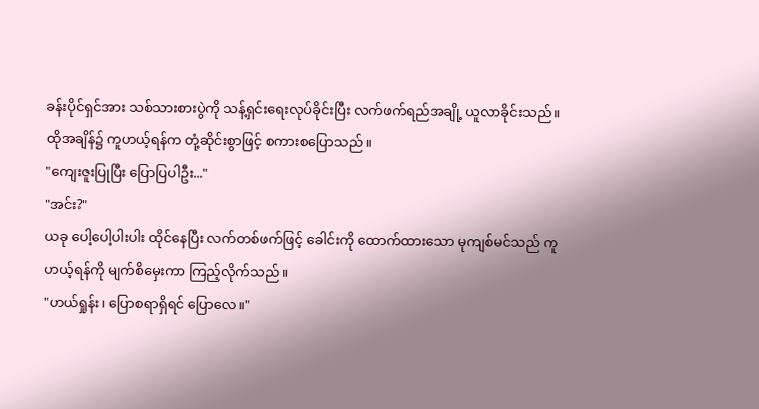ခန်းပိုင်ရှင်အား သစ်သားစားပွဲကို သန့်ရှင်းရေးလုပ်ခိုင်းပြီး လက်ဖက်ရည်အချို့ ယူလာခိုင်းသည်။ ထိုအချိန်၌ ကူဟယ့်ရန်က တုံ့ဆိုင်းစွာဖြင့် စကားစပြောသည်။
"ကျေးဇူးပြုပြီး ပြောပြပါဦး..."
"အင်း?"
ယခု ပေါ့ပေါ့ပါးပါး ထိုင်နေပြီး လက်တစ်ဖက်ဖြင့် ခေါင်းကို ထောက်ထားသော မုကျစ်မင်သည် ကူဟယ့်ရန်ကို မျက်စိမှေးကာ ကြည့်လိုက်သည်။
"ဟယ်ရှုန်း၊ ပြောစရာရှိရင် ပြောလေ။"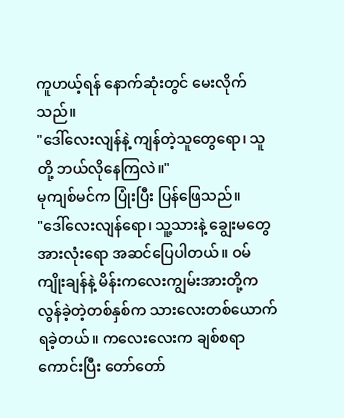ကူဟယ့်ရန် နောက်ဆုံးတွင် မေးလိုက်သည်။
"ဒေါ်လေးလျန်နဲ့ ကျန်တဲ့သူတွေရော၊ သူတို့ ဘယ်လိုနေကြလဲ။"
မုကျစ်မင်က ပြုံးပြီး ပြန်ဖြေသည်။
"ဒေါ်လေးလျန်ရော၊ သူ့သားနဲ့ ချွေးမတွေ အားလုံးရော အဆင်ပြေပါတယ်။ ဝမ်ကျိုးချန်နဲ့ မိန်းကလေးကျွမ်းအားတို့က လွန်ခဲ့တဲ့တစ်နှစ်က သားလေးတစ်ယောက် ရခဲ့တယ်။ ကလေးလေးက ချစ်စရာကောင်းပြီး တော်တော်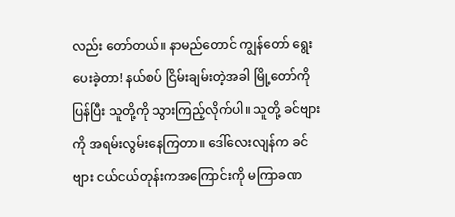လည်း တော်တယ်။ နာမည်တောင် ကျွန်တော် ရွေးပေးခဲ့တာ! နယ်စပ် ငြိမ်းချမ်းတဲ့အခါ မြို့တော်ကို ပြန်ပြီး သူတို့ကို သွားကြည့်လိုက်ပါ။ သူတို့ ခင်ဗျားကို အရမ်းလွမ်းနေကြတာ။ ဒေါ်လေးလျန်က ခင်ဗျား ငယ်ငယ်တုန်းကအကြောင်းကို မကြာခဏ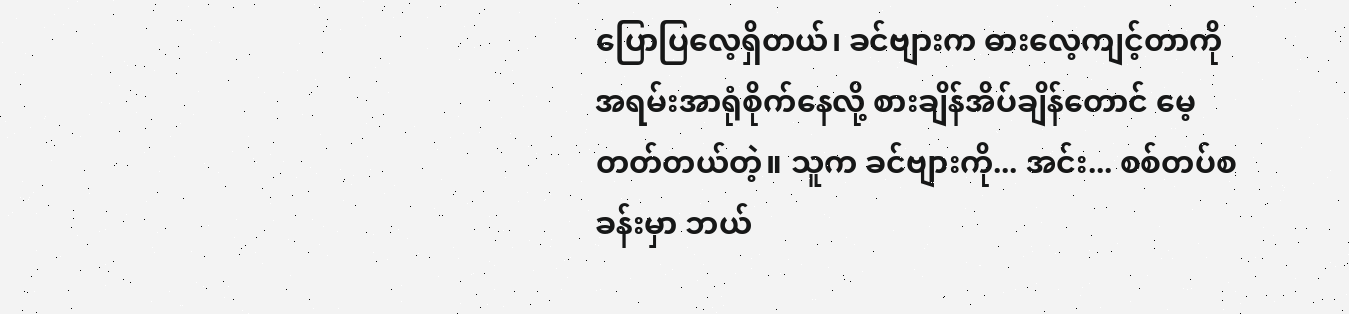ပြောပြလေ့ရှိတယ်၊ ခင်ဗျားက ဓားလေ့ကျင့်တာကို အရမ်းအာရုံစိုက်နေလို့ စားချိန်အိပ်ချိန်တောင် မေ့တတ်တယ်တဲ့။ သူက ခင်ဗျားကို... အင်း... စစ်တပ်စခန်းမှာ ဘယ်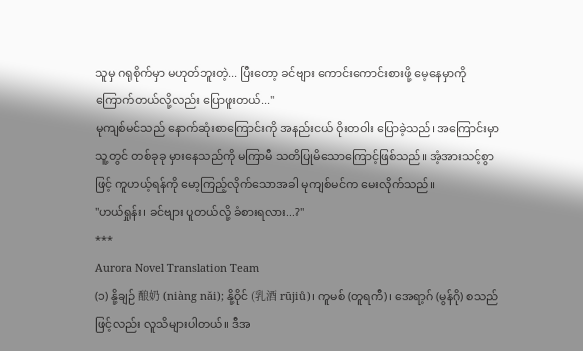သူမှ ဂရုစိုက်မှာ မဟုတ်ဘူးတဲ့... ပြီးတော့ ခင်ဗျား ကောင်းကောင်းစားဖို့ မေ့နေမှာကို ကြောက်တယ်လို့လည်း ပြောဖူးတယ်..."
မုကျစ်မင်သည် နောက်ဆုံးစာကြောင်းကို အနည်းငယ် ဝိုးတဝါး ပြောခဲ့သည်၊ အကြောင်းမှာ သူ့တွင် တစ်ခုခု မှားနေသည်ကို မကြာမီ သတိပြုမိသောကြောင့်ဖြစ်သည်။ အံ့အားသင့်စွာဖြင့် ကူဟယ့်ရန်ကို မော့ကြည့်လိုက်သောအခါ မုကျစ်မင်က မေးလိုက်သည်။
"ဟယ်ရှုန်း၊ ခင်ဗျား ပူတယ်လို့ ခံစားရလား...?"
***
Aurora Novel Translation Team
(၁) နို့ချဉ် 酿奶 (niàng năi); နို့ဝိုင် (乳酒 rūjiů)၊ ကူမစ် (တူရကီ)၊ အေရာ့ဂ် (မွန်ဂို) စသည်ဖြင့်လည်း လူသိများပါတယ်။ ဒီအ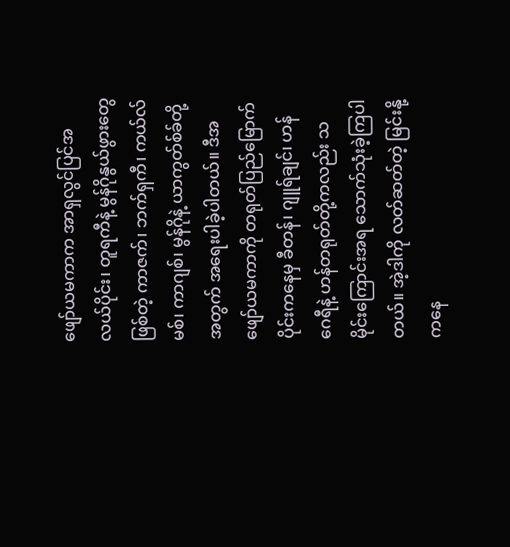ဖျော်ယမကာက အာရှလွင်ပြင်အလယ်ပိုင်း၊ တူရကီနဲ့ မွန်ဂိုနွယ်ဖွားတွေဖြစ်တဲ့ ကာဇက်၊ ဘက်ရှကီ၊ ကယ်လ်မစ်၊ ကာဂျစ်၊ မွန်ဂိုနဲ့ ယာကွတ်စ်ခ်တို့အတွက် အရေးပါခဲ့ပါတယ်။ ဒီအဖျော်ယမကာကို တရုတ်ပြည်မြောက်ပိုင်းကနေမှ ခီတန်၊ ဂျူရ်ချင်၊ ဟန်ဂေရီနဲ့ ဟန်တရုတ်တို့ကလည်း သမိုင်းကြောင်းအရ သောက်သုံးခဲ့ကြပါတယ်။ အဲ့ဒါကို လတ်ဆတ်တဲ့ မြင်းနို့ကနေ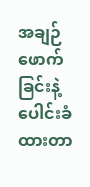အချဉ်ဖောက်ခြင်းနဲ့ ပေါင်းခံထားတာ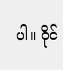ပါ။ ဝိုင်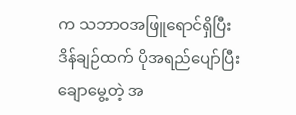က သဘာဝအဖြူရောင်ရှိပြီး ဒိန်ချဉ်ထက် ပိုအရည်ပျော်ပြီး ချောမွေ့တဲ့ အ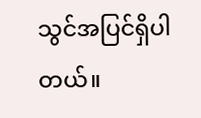သွင်အပြင်ရှိပါတယ်။